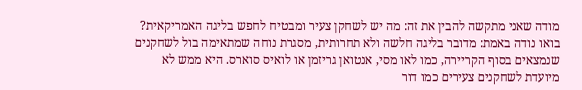מודה שאני מתקשה להבין את זה: מה יש לשחקן צעיר ומבטיח לחפש בליגה האמריקאית? בואו נודה באמת: מדובר בליגה חלשה ולא תחרותית, מסגרת נוחה שמתאימה בול לשחקנים שנמצאים בסוף הקריירה, כמו לאו מסי, אנטואן גריזמן או לואיס סוארס. היא ממש לא מיועדת לשחקנים צעירים כמו דור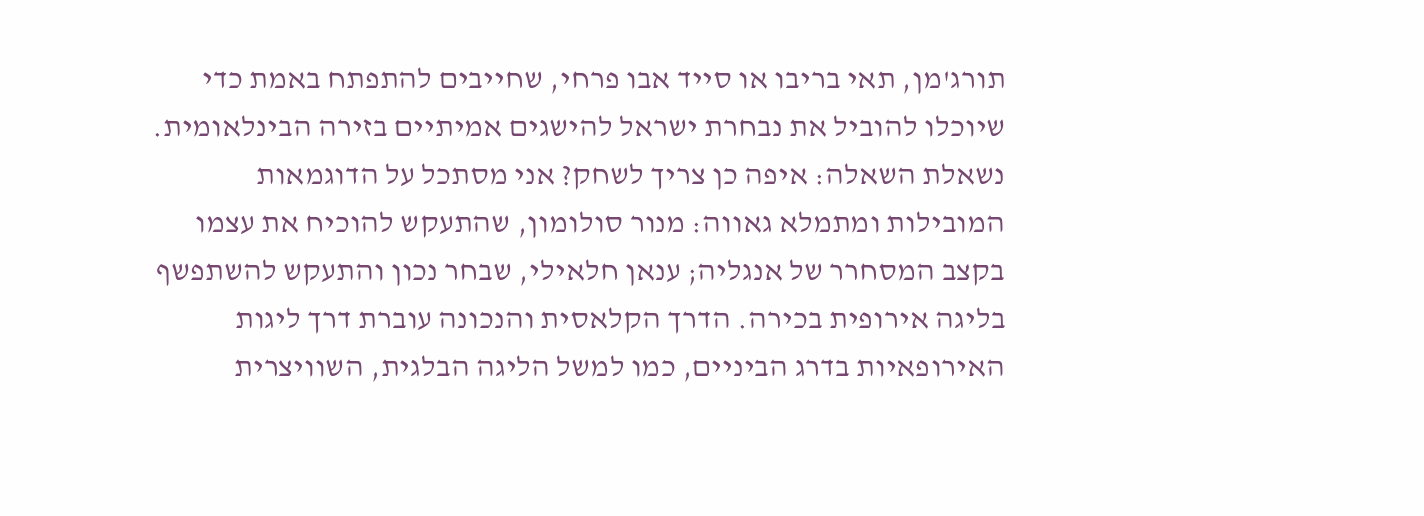תורג'מן, תאי בריבו או סייד אבו פרחי, שחייבים להתפתח באמת כדי שיוכלו להוביל את נבחרת ישראל להישגים אמיתיים בזירה הבינלאומית.
נשאלת השאלה: איפה כן צריך לשחק? אני מסתכל על הדוגמאות המובילות ומתמלא גאווה: מנור סולומון, שהתעקש להוכיח את עצמו בקצב המסחרר של אנגליה; ענאן חלאילי, שבחר נכון והתעקש להשתפשף בליגה אירופית בכירה. הדרך הקלאסית והנכונה עוברת דרך ליגות האירופאיות בדרג הביניים, כמו למשל הליגה הבלגית, השוויצרית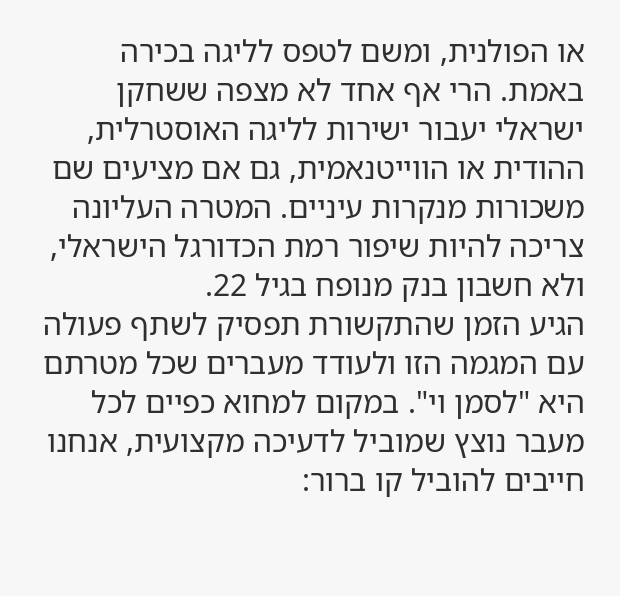או הפולנית, ומשם לטפס לליגה בכירה באמת. הרי אף אחד לא מצפה ששחקן ישראלי יעבור ישירות לליגה האוסטרלית, ההודית או הווייטנאמית, גם אם מציעים שם משכורות מנקרות עיניים. המטרה העליונה צריכה להיות שיפור רמת הכדורגל הישראלי, ולא חשבון בנק מנופח בגיל 22.
הגיע הזמן שהתקשורת תפסיק לשתף פעולה עם המגמה הזו ולעודד מעברים שכל מטרתם היא "לסמן וי". במקום למחוא כפיים לכל מעבר נוצץ שמוביל לדעיכה מקצועית, אנחנו חייבים להוביל קו ברור: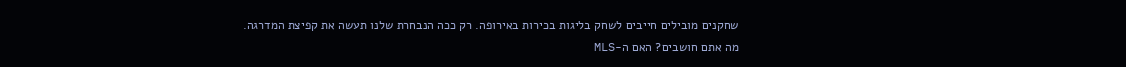שחקנים מובילים חייבים לשחק בליגות בכירות באירופה. רק ככה הנבחרת שלנו תעשה את קפיצת המדרגה.
מה אתם חושבים? האם ה-MLS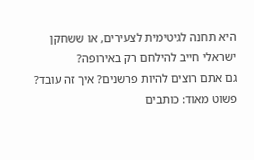היא תחנה לגיטימית לצעירים, או ששחקן ישראלי חייב להילחם רק באירופה?
גם אתם רוצים להיות פרשנים? איך זה עובד? פשוט מאוד: כותבים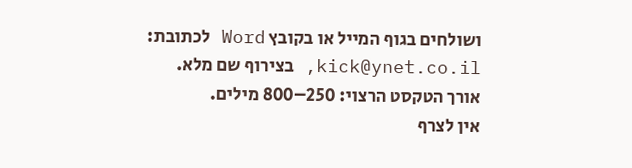ושולחים בגוף המייל או בקובץ Word לכתובת: kick@ynet.co.il, בצירוף שם מלא.
אורך הטקסט הרצוי: 250–800 מילים.
אין לצרף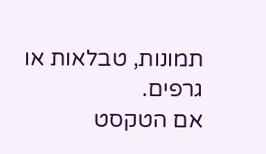תמונות, טבלאות או גרפים.
אם הטקסט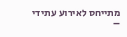מתייחס לאירוע עתידי –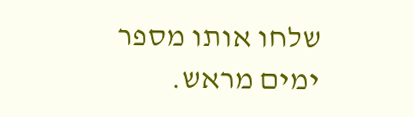שלחו אותו מספר ימים מראש.